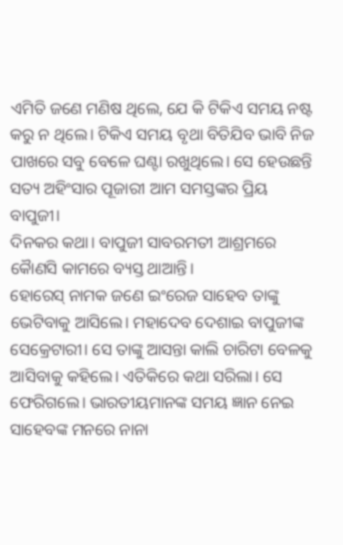ଏମିତି ଜଣେ ମଣିଷ ଥିଲେ, ଯେ କି ଟିକିଏ ସମୟ ନଷ୍ଟ କରୁ ନ ଥିଲେ। ଟିକିଏ ସମୟ ବୃଥା ବିତିଯିବ ଭାବି ନିଜ ପାଖରେ ସବୁ ବେଳେ ଘଣ୍ଟା ରଖୁଥିଲେ। ସେ ହେଉଛନ୍ତି ସତ୍ୟ ଅହିଂସାର ପୂଜାରୀ ଆମ ସମସ୍ତଙ୍କର ପ୍ରିୟ ବାପୁଜୀ।
ଦିନକର କଥା। ବାପୁଜୀ ସାବରମତୀ ଆଶ୍ରମରେ କୋୖଣସି କାମରେ ବ୍ୟସ୍ତ ଥାଆନ୍ତି।
ହୋରେସ୍ ନାମକ ଜଣେ ଇଂରେଜ ସାହେବ ତାଙ୍କୁ ଭେଟିବାକୁ ଆସିଲେ। ମହାଦେବ ଦେଶାଇ ବାପୁଜୀଙ୍କ ସେକ୍ରେଟାରୀ। ସେ ତାଙ୍କୁ ଆସନ୍ତା କାଲି ଚାରିଟା ବେଳକୁ ଆସିବାକୁ କହିଲେ। ଏତିକିରେ କଥା ସରିଲା। ସେ ଫେରିଗଲେ। ଭାରତୀୟମାନଙ୍କ ସମୟ ଜ୍ଞାନ ନେଇ ସାହେବଙ୍କ ମନରେ ନାନା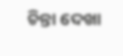ଚିନ୍ତା ଦେଖା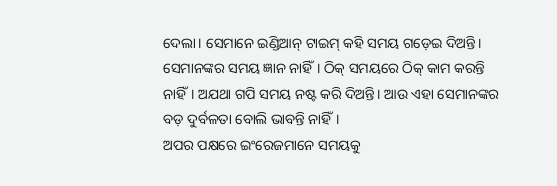ଦେଲା। ସେମାନେ ଇଣ୍ଡିଆନ୍ ଟାଇମ୍ କହି ସମୟ ଗଡ଼େଇ ଦିଅନ୍ତି। ସେମାନଙ୍କର ସମୟ ଜ୍ଞାନ ନାହିଁ। ଠିକ୍ ସମୟରେ ଠିକ୍ କାମ କରନ୍ତି ନାହିଁ। ଅଯଥା ଗପି ସମୟ ନଷ୍ଟ କରି ଦିଅନ୍ତି। ଆଉ ଏହା ସେମାନଙ୍କର ବଡ଼ ଦୁର୍ବଳତା ବୋଲି ଭାବନ୍ତି ନାହିଁ।
ଅପର ପକ୍ଷରେ ଇଂରେଜମାନେ ସମୟକୁ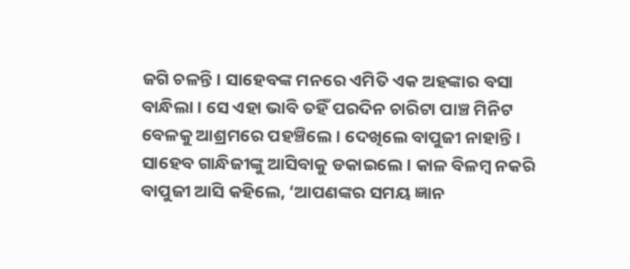ଜଗି ଚଳନ୍ତି। ସାହେବଙ୍କ ମନରେ ଏମିତି ଏକ ଅହଙ୍କାର ବସା ବାନ୍ଧିଲା। ସେ ଏହା ଭାବି ତହିଁ ପରଦିନ ଚାରିଟା ପାଞ୍ଚ ମିନିଟ ବେଳକୁ ଆଶ୍ରମରେ ପହଞ୍ଚିଲେ। ଦେଖିଲେ ବାପୁଜୀ ନାହାନ୍ତି। ସାହେବ ଗାନ୍ଧିଜୀଙ୍କୁ ଆସିବାକୁ ଡକାଇଲେ। କାଳ ବିଳମ୍ବ ନକରି ବାପୁଜୀ ଆସି କହିଲେ, ‘ଆପଣଙ୍କର ସମୟ ଜ୍ଞାନ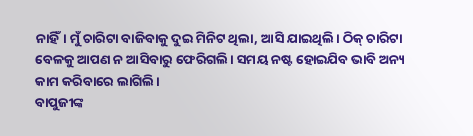ନାହିଁ। ମୁଁ ଚାରିଟା ବାଜିବାକୁ ଦୁଇ ମିନିଟ ଥିଲା, ଆସି ଯାଇଥିଲି। ଠିକ୍ ଚାରିଟା ବେଳକୁ ଆପଣ ନ ଆସିବାରୁ ଫେରିଗଲି। ସମୟ ନଷ୍ଟ ହୋଇଯିବ ଭାବି ଅନ୍ୟ କାମ କରିବାରେ ଲାଗିଲି।
ବାପୁଜୀଙ୍କ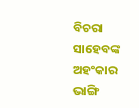ବିଚରା ସାହେବଙ୍କ ଅହଂକାର ଭାଙ୍ଗି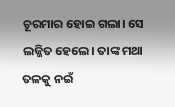ଚୂରମାର ହୋଇ ଗଲା। ସେ ଲଜ୍ଜିତ ହେଲେ। ତାଙ୍କ ମଥା ତଳକୁ ନଇଁ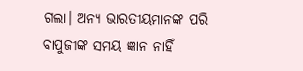ଗଲା। ଅନ୍ୟ ଭାରତୀୟମାନଙ୍କ ପରି ବାପୁଜୀଙ୍କ ସମୟ ଜ୍ଞାନ ନାହିଁ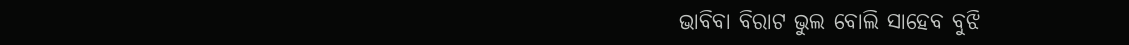ଭାବିବା ବିରାଟ ଭୁଲ ବୋଲି ସାହେବ ବୁଝି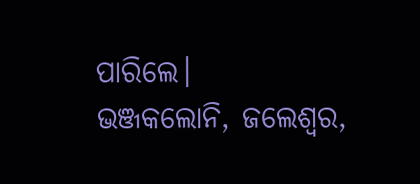ପାରିଲେ।
ଭଞ୍ଜକଲୋନି, ଜଲେଶ୍ୱର,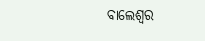ବାଲେଶ୍ବର